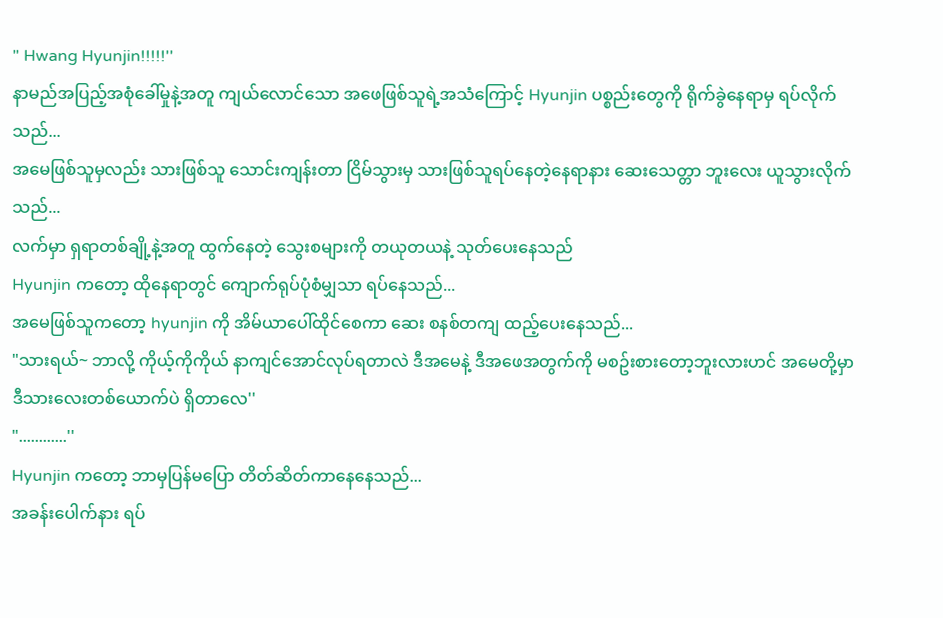" Hwang Hyunjin!!!!!''
နာမည်အပြည့်အစုံခေါ်မှုနဲ့အတူ ကျယ်လောင်သော အဖေဖြစ်သူရဲ့အသံကြောင့် Hyunjin ပစ္စည်းတွေကို ရိုက်ခွဲနေရာမှ ရပ်လိုက်သည်...
အမေဖြစ်သူမှလည်း သားဖြစ်သူ သောင်းကျန်းတာ ငြိမ်သွားမှ သားဖြစ်သူရပ်နေတဲ့နေရာနား ဆေးသေတ္တာ ဘူးလေး ယူသွားလိုက်သည်...
လက်မှာ ရှရာတစ်ချို့နဲ့အတူ ထွက်နေတဲ့ သွေးစများကို တယုတယနဲ့ သုတ်ပေးနေသည်
Hyunjin ကတော့ ထိုနေရာတွင် ကျောက်ရုပ်ပုံစံမျှသာ ရပ်နေသည်...
အမေဖြစ်သူကတော့ hyunjin ကို အိမ်ယာပေါ်ထိုင်စေကာ ဆေး စနစ်တကျ ထည့်ပေးနေသည်...
"သားရယ်~ ဘာလို့ ကိုယ့်ကိုကိုယ် နာကျင်အောင်လုပ်ရတာလဲ ဒီအမေနဲ့ ဒီအဖေအတွက်ကို မစဥ်းစားတော့ဘူးလားဟင် အမေတို့မှာ ဒီသားလေးတစ်ယောက်ပဲ ရှိတာလေ''
"............''
Hyunjin ကတော့ ဘာမှပြန်မပြော တိတ်ဆိတ်ကာနေနေသည်...
အခန်းပေါက်နား ရပ်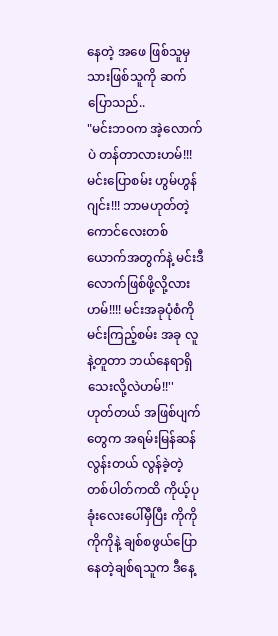နေတဲ့ အဖေ ဖြစ်သူမှ သားဖြစ်သူကို ဆက်ပြောသည်..
"မင်းဘဝက အဲ့လောက်ပဲ တန်တာလားဟမ်!!! မင်းပြောစမ်း ဟွမ်ဟွန်ဂျင်း!!! ဘာမဟုတ်တဲ့ ကောင်လေးတစ်ယောက်အတွက်နဲ့ မင်းဒီလောက်ဖြစ်ဖို့လို့လားဟမ်!!!! မင်းအခုပုံစံကို မင်းကြည့်စမ်း အခု လူနဲ့တူတာ ဘယ်နေရာရှိသေးလို့လဲဟမ်!!''
ဟုတ်တယ် အဖြစ်ပျက်တွေက အရမ်းမြန်ဆန်လွန်းတယ် လွန်ခဲ့တဲ့ တစ်ပါတ်ကထိ ကိုယ့်ပုခုံးလေးပေါ်မှီပြီး ကိုကို ကိုကိုနဲ့ ချစ်စဖွယ်ပြော နေတဲ့ချစ်ရသူက ဒီနေ့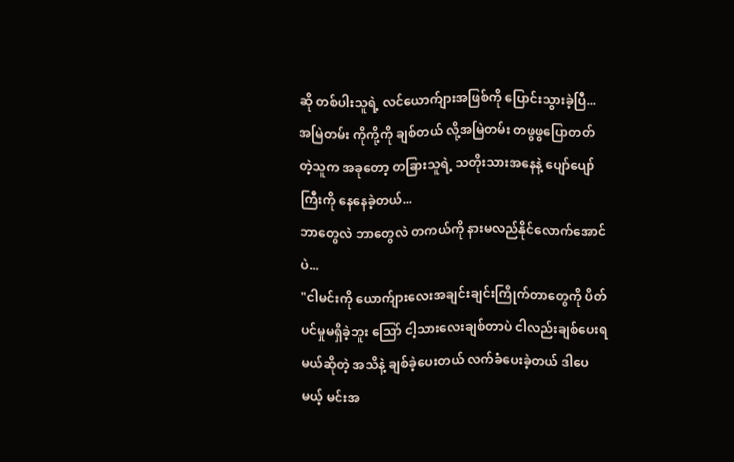ဆို တစ်ပါးသူရဲ့ လင်ယောက်ျားအဖြစ်ကို ပြောင်းသွားခဲ့ပြီ...
အမြဲတမ်း ကိုကို့ကို ချစ်တယ် လို့အမြဲတမ်း တဖွဖွပြောတတ်တဲ့သူက အခုတော့ တခြားသူရဲ့ သတိုးသားအနေနဲ့ ပျော်ပျော်ကြီးကို နေနေခဲ့တယ်...
ဘာတွေလဲ ဘာတွေလဲ တကယ်ကို နားမလည်နိုင်လောက်အောင်ပဲ...
"ငါမင်းကို ယောက်ျားလေးအချင်းချင်းကြိုက်တာတွေကို ပိတ်ပင်မှုမရှိခဲ့ဘူး သြော် ငါ့သားလေးချစ်တာပဲ ငါလည်းချစ်ပေးရမယ်ဆိုတဲ့ အသိနဲ့ ချစ်ခဲ့ပေးတယ် လက်ခံပေးခဲ့တယ် ဒါပေမယ့် မင်းအ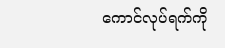ကောင်လုပ်ရက်ကို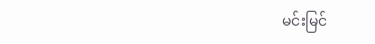မင်းမြင်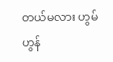တယ်မလား ဟွမ်ဟွန်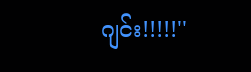ဂျင်း!!!!!''